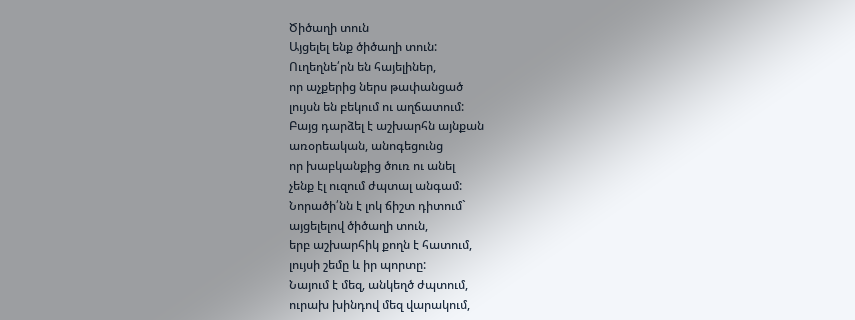Ծիծաղի տուն
Այցելել ենք ծիծաղի տուն:
Ուղեղնե՛րն են հայելիներ,
որ աչքերից ներս թափանցած
լույսն են բեկում ու աղճատում:
Բայց դարձել է աշխարհն այնքան
առօրեական, անոգեցունց
որ խաբկանքից ծուռ ու անել
չենք էլ ուզում ժպտալ անգամ:
Նորածի՛նն է լոկ ճիշտ դիտում`
այցելելով ծիծաղի տուն,
երբ աշխարհիկ քողն է հատում,
լույսի շեմը և իր պորտը:
Նայում է մեզ, անկեղծ ժպտում,
ուրախ խինդով մեզ վարակում,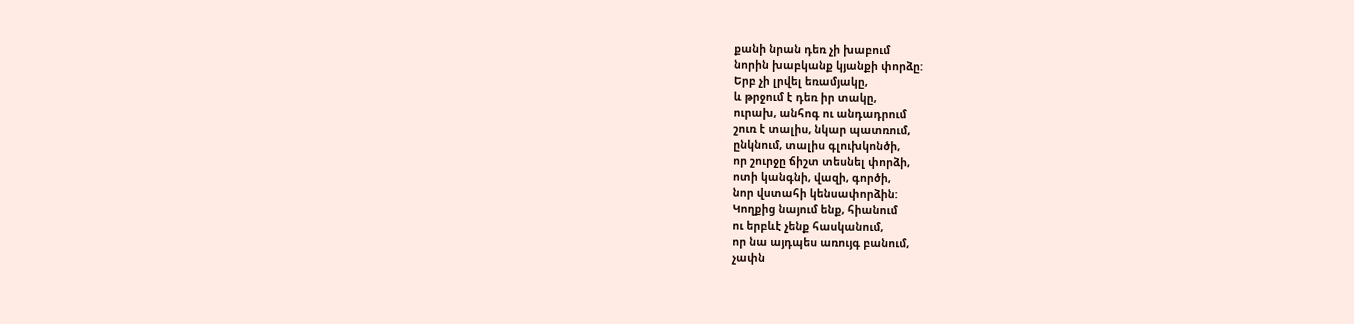քանի նրան դեռ չի խաբում
նորին խաբկանք կյանքի փորձը:
Երբ չի լրվել եռամյակը,
և թրջում է դեռ իր տակը,
ուրախ, անհոգ ու անդադրում
շուռ է տալիս, նկար պատռում,
ընկնում, տալիս գլուխկոնծի,
որ շուրջը ճիշտ տեսնել փորձի,
ոտի կանգնի, վազի, գործի,
նոր վստահի կենսափորձին:
Կողքից նայում ենք, հիանում
ու երբևէ չենք հասկանում,
որ նա այդպես առույգ բանում,
չափն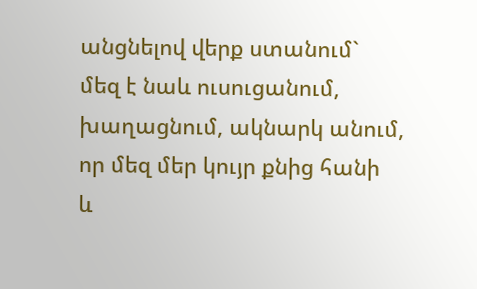անցնելով վերք ստանում`
մեզ է նաև ուսուցանում,
խաղացնում, ակնարկ անում,
որ մեզ մեր կույր քնից հանի
և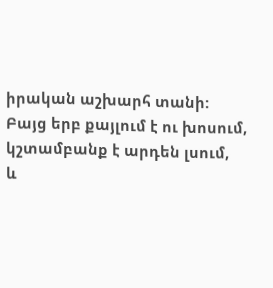իրական աշխարհ տանի:
Բայց երբ քայլում է ու խոսում,
կշտամբանք է արդեն լսում,
և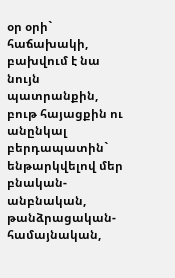օր օրի` հաճախակի,
բախվում է նա նույն պատրանքին,
բութ հայացքին ու անընկալ բերդապատին`
ենթարկվելով մեր բնական-անբնական,
թանձրացական-համայնական,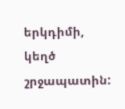երկդիմի, կեղծ շրջապատին: